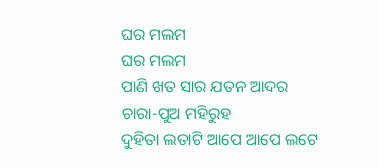ଘର ମଲମ
ଘର ମଲମ
ପାଣି ଖତ ସାର ଯତନ ଆଦର
ଚାରା-ପୁଅ ମହିରୁହ
ଦୁହିତା ଲତାଟି ଆପେ ଆପେ ଲଟେ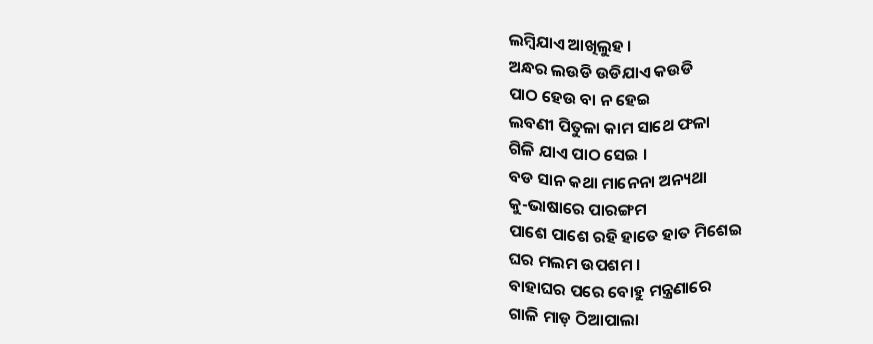ଲମ୍ବିଯାଏ ଆଖିଲୁହ ।
ଅନ୍ଧର ଲଉଡି ଉଡିଯାଏ କଉଡି
ପାଠ ହେଉ ବା ନ ହେଇ
ଲବଣୀ ପିତୁଳା କାମ ସାଥେ ଫଳା
ଗିଳି ଯାଏ ପାଠ ସେଇ ।
ବଡ ସାନ କଥା ମାନେନା ଅନ୍ୟଥା
କୁ-ଭାଷାରେ ପାରଙ୍ଗମ
ପାଶେ ପାଶେ ରହି ହାତେ ହାତ ମିଶେଇ
ଘର ମଲମ ଉପଶମ ।
ବାହାଘର ପରେ ବୋହୁ ମନ୍ତ୍ରଣାରେ
ଗାଳି ମାଡ଼ ଠିଆପାଲା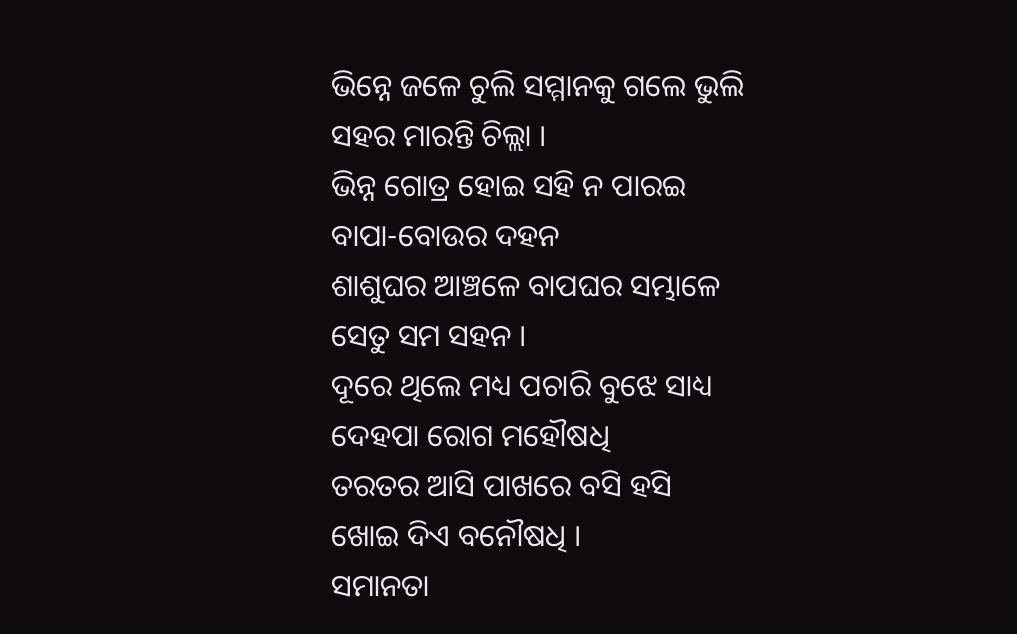ଭିନ୍ନେ ଜଳେ ଚୁଲି ସମ୍ମାନକୁ ଗଲେ ଭୁଲି
ସହର ମାରନ୍ତି ଚିଲ୍ଲା ।
ଭିନ୍ନ ଗୋତ୍ର ହୋଇ ସହି ନ ପାରଇ
ବାପା-ବୋଉର ଦହନ
ଶାଶୁଘର ଆଞ୍ଚଳେ ବାପଘର ସମ୍ଭାଳେ
ସେତୁ ସମ ସହନ ।
ଦୂରେ ଥିଲେ ମଧ୍ୟ ପଚାରି ବୁଝେ ସାଧ୍ୟ
ଦେହପା ରୋଗ ମହୌଷଧି
ତରତର ଆସି ପାଖରେ ବସି ହସି
ଖୋଇ ଦିଏ ବନୌଷଧି ।
ସମାନତା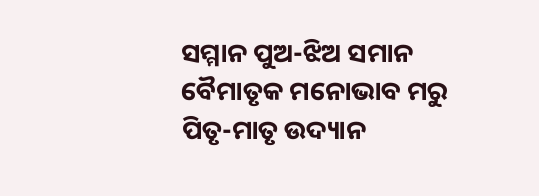ସମ୍ମାନ ପୁଅ-ଝିଅ ସମାନ
ବୈମାତୃକ ମନୋଭାବ ମରୁ
ପିତୃ-ମାତୃ ଉଦ୍ୟାନ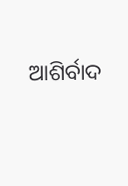ଆଶିର୍ବାଦ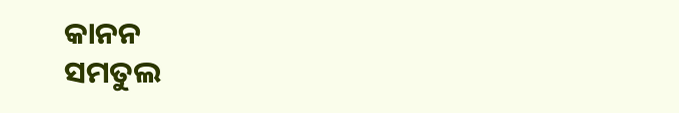କାନନ
ସମତୁଲ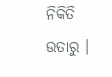ନିକିତି ଉତାରୁ ।